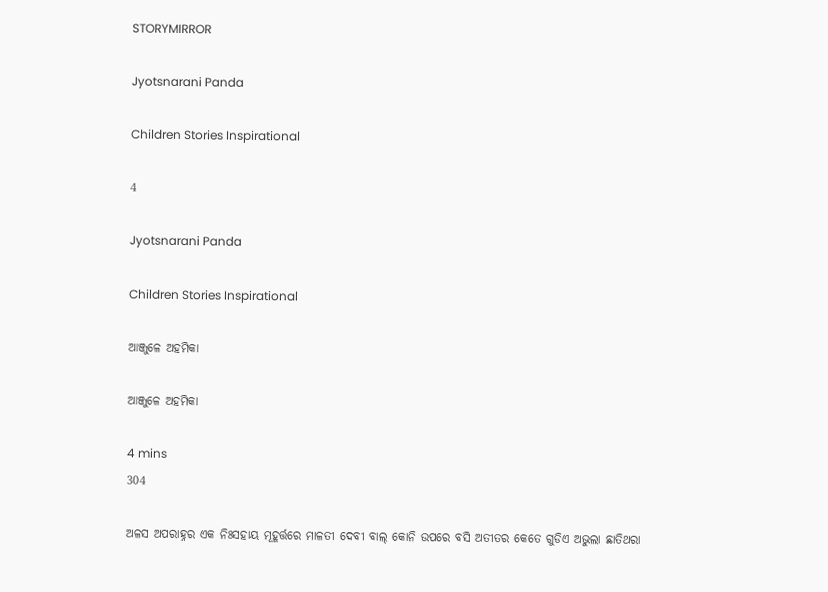STORYMIRROR

Jyotsnarani Panda

Children Stories Inspirational

4

Jyotsnarani Panda

Children Stories Inspirational

ଆଞ୍ଜୁଳେ ଅହମିକା

ଆଞ୍ଜୁଳେ ଅହମିକା

4 mins
304

ଅଳସ ଅପରାହ୍ନର ଏକ ନିଃସହାୟ ମୂହୂର୍ତ୍ତରେ ମାଳତୀ ଦେବୀ ବାଲ୍ କୋନି ଉପରେ ବସି ଅତୀତର କେତେ ଗୁଡିଏ ଅଭୁଲା ଛାତିଥରା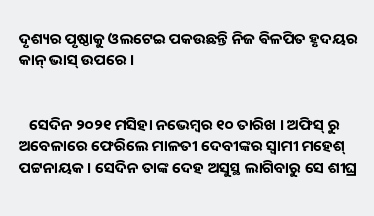ଦୃଶ୍ୟର ପୃଷ୍ଠାକୁ ଓଲଟେଇ ପକଉଛନ୍ତି ନିଜ ଵିଳପିତ ହୃଦୟର କାନ୍ ଭାସ୍ ଉପରେ ।


   ସେଦିନ ୨୦୨୧ ମସିହା ନଭେମ୍ବର ୧୦ ତାରିଖ । ଅଫିସ୍ ରୁ ଅବେଳାରେ ଫେରିଲେ ମାଳତୀ ଦେବୀଙ୍କର ସ୍ଵାମୀ ମହେଶ୍ ପଟ୍ଟନାୟକ । ସେଦିନ ତାଙ୍କ ଦେହ ଅସୁସ୍ଥ ଲାଗିବାରୁ ସେ ଶୀଘ୍ର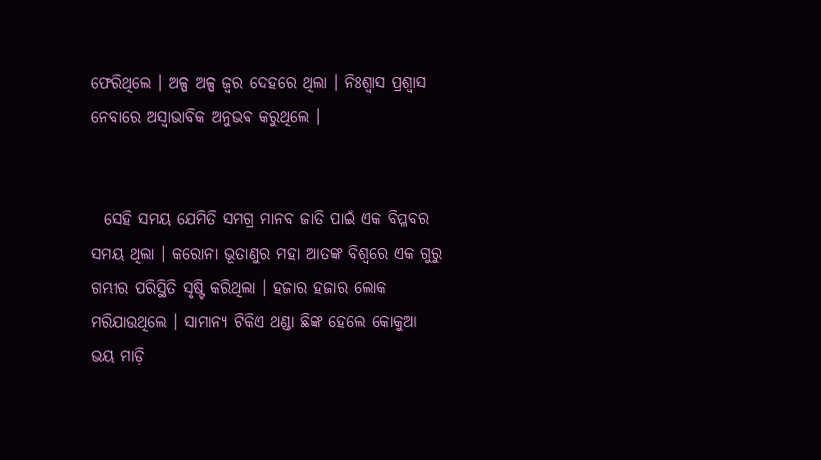ଫେରିଥିଲେ । ଅଳ୍ପ ଅଳ୍ପ ଜ୍ଵର ଦେହରେ ଥିଲା । ନିଃଶ୍ଵାସ ପ୍ରଶ୍ବାସ ନେବାରେ ଅସ୍ବାଭାବିକ ଅନୁଭଵ କରୁଥିଲେ ।


  ସେହି ସମୟ ଯେମିତି ସମଗ୍ର ମାନବ ଜାତି ପାଇଁ ଏକ ବିପ୍ଳବର ସମୟ ଥିଲା । କରୋନା ଭୂତାଣୁର ମହା ଆତଙ୍କ ବିଶ୍ଵରେ ଏକ ଗୁରୁ ଗମ୍ଭୀର ପରିସ୍ଥିତି ସୃଷ୍ଟି କରିଥିଲା । ହଜାର ହଜାର ଲୋକ ମରିଯାଉଥିଲେ । ସାମାନ୍ୟ ଟିକିଏ ଥଣ୍ଡା ଛିଙ୍କ ହେଲେ କୋକୁଆ ଭୟ ମାଡ଼ି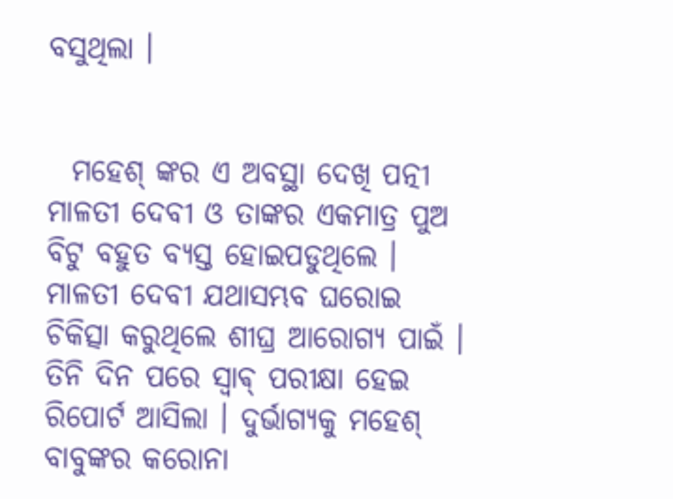ବସୁଥିଲା ।


  ମହେଶ୍ ଙ୍କର ଏ ଅବସ୍ଥା ଦେଖି ପତ୍ନୀ ମାଳତୀ ଦେବୀ ଓ ତାଙ୍କର ଏକମାତ୍ର ପୁଅ ବିଟୁ ବହୁତ ବ୍ୟସ୍ତ ହୋଇପଡୁଥିଲେ । ମାଳତୀ ଦେବୀ ଯଥାସମ୍ଭବ ଘରୋଇ ଚିକିତ୍ସା କରୁଥିଲେ ଶୀଘ୍ର ଆରୋଗ୍ୟ ପାଇଁ । ତିନି ଦିନ ପରେ ସ୍ଵାଵ୍ ପରୀକ୍ଷା ହେଇ ରିପୋର୍ଟ ଆସିଲା । ଦୁର୍ଭାଗ୍ୟକୁ ମହେଶ୍ ବାବୁଙ୍କର କରୋନା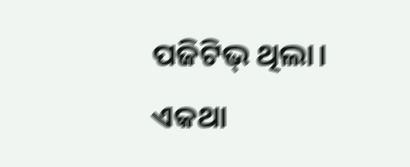ପଜିଟିଭ୍ ଥିଲା। ଏକଥା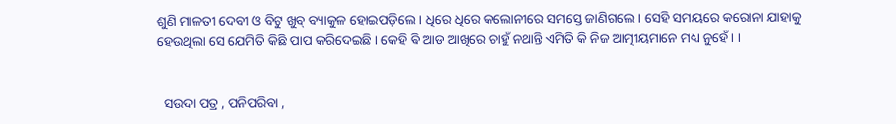ଶୁଣି ମାଳତୀ ଦେବୀ ଓ ବିଟୁ ଖୁବ୍ ବ୍ୟାକୁଳ ହୋଇପଡ଼ିଲେ । ଧିରେ ଧିରେ କଲୋନୀରେ ସମସ୍ତେ ଜାଣିଗଲେ । ସେହି ସମୟରେ କରୋନା ଯାହାକୁ ହେଉଥିଲା ସେ ଯେମିତି କିଛି ପାପ କରିଦେଇଛି । କେହି ଵି ଆଡ ଆଖିରେ ଚାହୁଁ ନଥାନ୍ତି ଏମିତି କି ନିଜ ଆତ୍ମୀୟମାନେ ମଧ୍ୟ ନୁହେଁ । ।


  ସଉଦା ପତ୍ର , ପନିପରିବା ,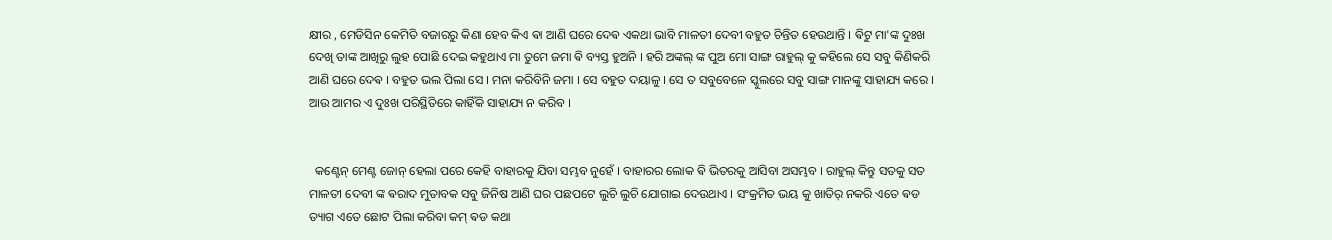କ୍ଷୀର , ମେଡିସିନ କେମିତି ବଜାରରୁ କିଣା ହେବ କିଏ ଵା ଆଣି ଘରେ ଦେଵ ଏକଥା ଭାବି ମାଳତୀ ଦେବୀ ବହୁତ ଚିନ୍ତିତ ହେଉଥାନ୍ତି । ଵିଟୁ ମା'ଙ୍କ ଦୁଃଖ ଦେଖି ତାଙ୍କ ଆଖିରୁ ଲୁହ ପୋଛି ଦେଇ କହୁଥାଏ ମା ତୁମେ ଜମା ଵି ବ୍ୟସ୍ତ ହୁଅନି । ହରି ଅଙ୍କଲ୍ ଙ୍କ ପୁଅ ମୋ ସାଙ୍ଗ ରାହୁଲ୍ କୁ କହିଲେ ସେ ସବୁ କିଣିକରି ଆଣି ଘରେ ଦେଵ । ବହୁତ ଭଲ ପିଲା ସେ । ମନା କରିବିନି ଜମା । ସେ ବହୁତ ଦୟାଳୁ । ସେ ତ ସବୁବେଳେ ସ୍କୁଲରେ ସବୁ ସାଙ୍ଗ ମାନଙ୍କୁ ସାହାଯ୍ୟ କରେ । ଆଉ ଆମର ଏ ଦୁଃଖ ପରିସ୍ଥିତିରେ କାହିଁକି ସାହାଯ୍ୟ ନ କରିବ ।


  କଣ୍ଟେନ୍ ମେଣ୍ଟ ଜୋନ୍ ହେଲା ପରେ କେହି ବାହାରକୁ ଯିବା ସମ୍ଭବ ନୁହେଁ । ବାହାରର ଲୋକ ଵି ଭିତରକୁ ଆସିବା ଅସମ୍ଭବ ‌। ରାହୁଲ୍ କିନ୍ତୁ ସତକୁ ସତ ମାଳତୀ ଦେବୀ ଙ୍କ ଵରାଦ ମୁତାବକ ସବୁ ଜିନିଷ ଆଣି ଘର ପଛପଟେ ଲୁଚି ଲୁଚି ଯୋଗାଇ ଦେଉଥାଏ । ସଂକ୍ରମିତ ଭୟ କୁ ଖାତିର୍ ନକରି ଏତେ ଵଡ ତ୍ୟାଗ ଏତେ ଛୋଟ ପିଲା କରିବା କମ୍ ଵଡ କଥା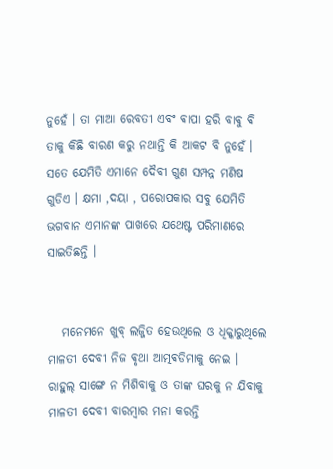ନୁହେଁ । ତା ମାଆ ରେବତୀ ଏବଂ ଵାପା ହରି ବାଵୁ ଵି ତାକୁ କିଛି ବାରଣ କରୁ ନଥାନ୍ତି କି ଆକଟ ବି ନୁହେଁ । ସତେ ଯେମିତି ଏମାନେ ଦୈବୀ ଗୁଣ ସମ୍ପନ୍ନ ମଣିଷ ଗୁଡିଏ । କ୍ଷମା ,ଦୟା , ପରୋପକାର ସବୁ ଯେମିତି ଭଗବାନ ଏମାନଙ୍କ ପାଖରେ ଯଥେଷ୍ଟ ପରିମାଣରେ ସାଇତିଛନ୍ତି ।


   ମନେମନେ ଖୁବ୍ ଲଜ୍ଜିତ ହେଉଥିଲେ ଓ ଧିକ୍କାରୁଥିଲେ ମାଳତୀ ଦେବୀ ନିଜ ଵୃଥା ଆତ୍ମଵଡିମାକୁ ନେଇ । ରାହୁଲ୍ ସାଙ୍ଗେ ନ ମିଶିବାକୁ ଓ ତାଙ୍କ ଘରକୁ ନ ଯିବାକୁ ମାଳତୀ ଦେବୀ ବାରମ୍ବାର ମନା କରନ୍ତି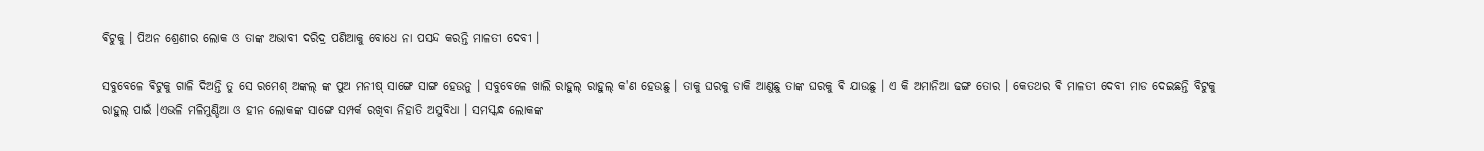ଵିଟୁକୁ । ପିଅନ ଶ୍ରେଣୀର ଲୋକ ଓ ତାଙ୍କ ଅଭାବୀ ଦରିଦ୍ର ପଣିଆକୁ ବୋଧେ ନା ପସନ୍ଦ କରନ୍ତି ମାଳତୀ ଦେବୀ ।

ସବୁବେଳେ ଵିଟୁକୁ ଗାଳି ଦିଅନ୍ତି ତୁ ସେ ରମେଶ୍ ଅଙ୍କଲ୍ ଙ୍କ ପୁଅ ମନୀଷ୍ ସାଙ୍ଗେ ସାଙ୍ଗ ହେଉନୁ । ସବୁବେଳେ ଖାଲି ରାହୁଲ୍ ରାହୁଲ୍ କ'ଣ ହେଉଛୁ । ତାକୁ ଘରକୁ ଡାକି ଆଣୁଛୁ ତାଙ୍କ ଘରକୁ ଵି ଯାଉଛୁ । ଏ କି ଅମାନିଆ ଢଙ୍ଗ ତୋର । କେତଥର ଵି ମାଳତୀ ଦେବୀ ମାଡ ଦେଇଛନ୍ତି ବିଟୁକୁ ରାହୁଲ୍ ପାଇଁ ।ଏଭଳି ମଳିମୁଣ୍ଡିଆ ଓ ହୀନ ଲୋକଙ୍କ ସାଙ୍ଗେ ସମ୍ପର୍କ ରଖିବା ନିହାତି ଅସୁବିଧା । ସମସ୍କନ୍ଧ ଲୋକଙ୍କ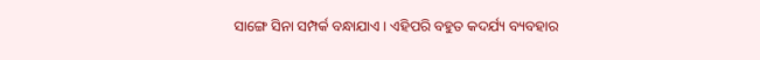ସାଙ୍ଗେ ସିନା ସମ୍ପର୍କ ବନ୍ଧାଯାଏ । ଏହିପରି ବହୁତ କଦର୍ଯ୍ୟ ବ୍ୟବହାର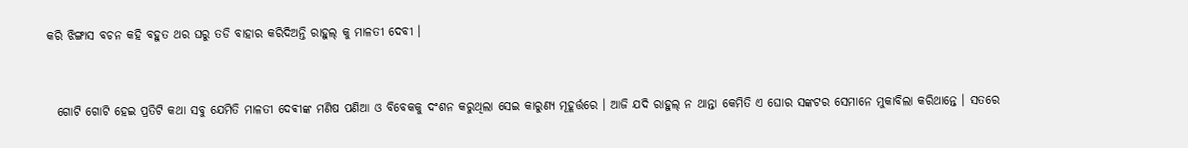କରି ଝିଙ୍ଗାସ ବଚନ କହି ବହୁତ ଥର ଘରୁ ତଡି ବାହାର କରିଦିଅନ୍ତି ରାହୁଲ୍ କୁ ମାଳତୀ ଦେବୀ ।


  ଗୋଟି ଗୋଟି ହେଇ ପ୍ରତିଟି କଥା ସବୁ ଯେମିତି ମାଳତୀ ଦେଵୀଙ୍କ ମଣିଷ ପଣିଆ ଓ ବିବେକକୁ ଦଂଶନ କରୁଥିଲା ସେଇ କାରୁଣ୍ୟ ମୂହୂର୍ତ୍ତରେ । ଆଜି ଯଦି ରାହୁଲ୍ ନ ଥାନ୍ତା କେମିତି ଏ ଘୋର ସଙ୍କଟର ସେମାନେ ମୁକାବିଲା କରିଥାନ୍ତେ । ସତରେ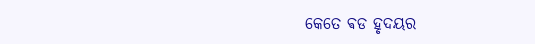କେତେ ଵଡ ହୃଦୟର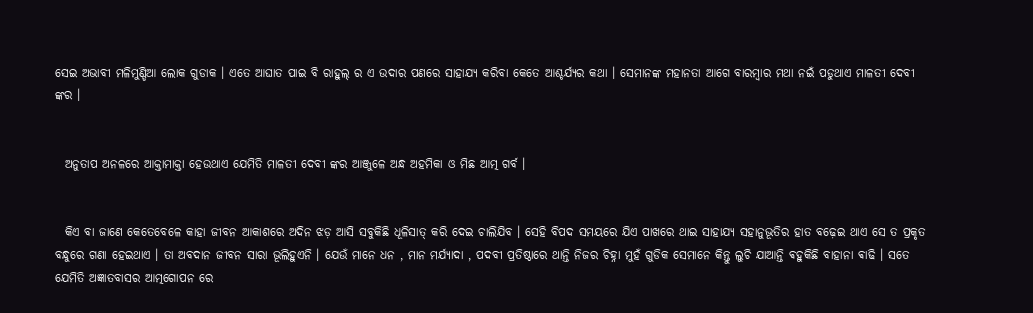ସେଇ ଅଭାବୀ ମଳିମୁଣ୍ଡିଆ ଲୋକ ଗୁଡାକ । ଏତେ ଆଘାତ ପାଇ ବି ରାହୁଲ୍ ର ଏ ଉଦାର ପଣରେ ସାହାଯ୍ୟ କରିବା କେତେ ଆଶ୍ଚର୍ଯ୍ୟର କଥା । ସେମାନଙ୍କ ମହାନତା ଆଗେ ବାରମ୍ବାର ମଥା ନଇଁ ପଡୁଥାଏ ମାଳତୀ ଦେବୀ ଙ୍କର ।


  ଅନୁତାପ ଅନଳରେ ଆକ୍ତାମାକ୍ତା ହେଉଥାଏ ଯେମିତି ମାଳତୀ ଦେବୀ ଙ୍କର ଆଞ୍ଜୁଳେ ଅନ୍ଧ ଅହମିକା ଓ ମିଛ ଆତ୍ମ ଗର୍ବ ।


  କିଏ ବା ଜାଣେ କେତେବେଳେ କାହା ଜୀବନ ଆକାଶରେ ଅଦିନ ଝଡ଼ ଆସି ସବୁକିଛି ଧୂଳିସାତ୍ କରି ଦେଇ ଚାଲିଯିବ । ସେହି ବିପଦ ସମୟରେ ଯିଏ ପାଖରେ ଥାଇ ସାହାଯ୍ୟ ସହାନୁଭୂତିର ହାତ ବଢ଼େଇ ଥାଏ ସେ ତ ପ୍ରକୃତ ବନ୍ଧୁରେ ଗଣା ହେଇଥାଏ । ତା ଅବଦାନ ଜୀବନ ସାରା ଭୂଲିହୁଏନି । ଯେଉଁ ମାନେ ଧନ , ମାନ ମର୍ଯ୍ୟାଦା , ପଦବୀ ପ୍ରତିଷ୍ଠାରେ ଥାନ୍ତି ନିଜର ଚିହ୍ନା ମୁହଁ ଗୁଡିକ ସେମାନେ କିନ୍ତୁ ଲୁଚି ଯାଆନ୍ତି ଵହୁକିଛି ବାହାନା ଵାଢି । ସତେ ଯେମିତି ଅଜ୍ଞାତବାସର ଆତ୍ମଗୋପନ ରେ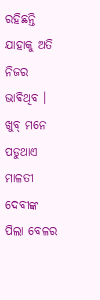ରହିଛନ୍ତି ଯାହାକୁ ଅତି ନିଜର ଭାଵିଥିବ । ଖୁବ୍ ମନେ ପଡୁଥାଏ ମାଳତୀ ଦେବୀଙ୍କ ପିଲା ବେଳର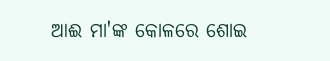ଆଈ ମା'ଙ୍କ କୋଳରେ ଶୋଇ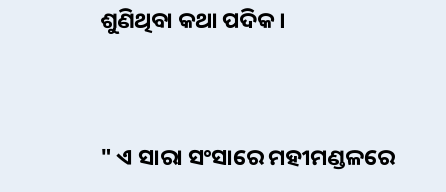ଶୁଣିଥିବା କଥା ପଦିକ ।


" ଏ ସାରା ସଂସାରେ ମହୀମଣ୍ଡଳରେ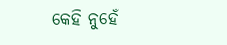କେହି ନୁହେଁ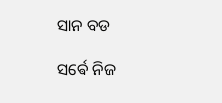ସାନ ବଡ

ସର୍ଵେ ନିଜ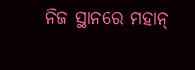ନିଜ ସ୍ଥାନରେ ମହାନ୍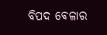ବିପଦ ଵେଳାର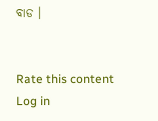ବାଡ ।


Rate this content
Log in